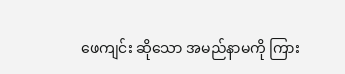ဖေကျင်း ဆိုသော အမည်နာမကို ကြား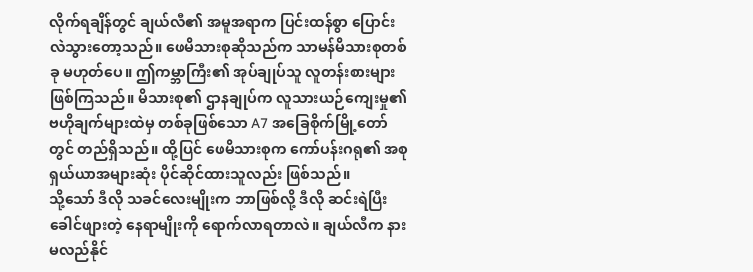လိုက်ရချိန်တွင် ချယ်လီ၏ အမူအရာက ပြင်းထန်စွာ ပြောင်းလဲသွားတော့သည်။ ဖေမိသားစုဆိုသည်က သာမန်မိသားစုတစ်ခု မဟုတ်ပေ။ ဤကမ္ဘာကြီး၏ အုပ်ချုပ်သူ လူတန်းစားများ ဖြစ်ကြသည်။ မိသားစု၏ ဌာနချုပ်က လူသားယဉ်ကျေးမှု၏ ဗဟိုချက်များထဲမှ တစ်ခုဖြစ်သော A7 အခြေစိုက်မြို့တော်တွင် တည်ရှိသည်။ ထို့ပြင် ဖေမိသားစုက ကော်ပန်းဂရု၏ အစုရှယ်ယာအများဆုံး ပိုင်ဆိုင်ထားသူလည်း ဖြစ်သည်။
သို့သော် ဒီလို သခင်လေးမျိုးက ဘာဖြစ်လို့ ဒီလို ဆင်းရဲပြီး ခေါင်ဖျားတဲ့ နေရာမျိုးကို ရောက်လာရတာလဲ။ ချယ်လီက နားမလည်နိုင်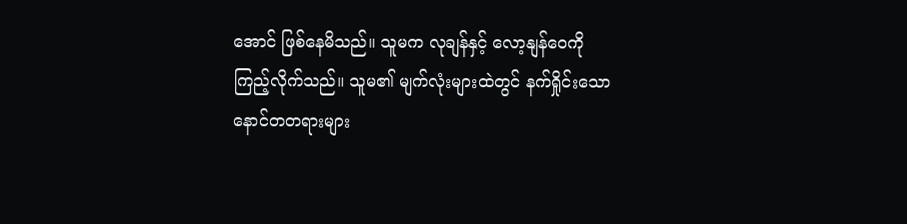အောင် ဖြစ်နေမိသည်။ သူမက လုချန်နှင့် လော့နျန်ဝေကို ကြည့်လိုက်သည်။ သူမ၏ မျက်လုံးများထဲတွင် နက်ရှိုင်းသော နောင်တတရားများ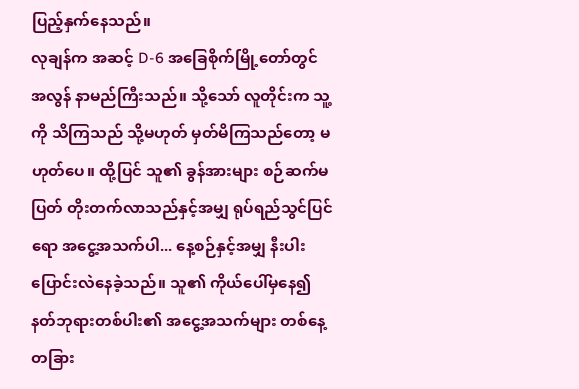ပြည့်နှက်နေသည်။
လုချန်က အဆင့် D-6 အခြေစိုက်မြို့တော်တွင် အလွန် နာမည်ကြီးသည်။ သို့သော် လူတိုင်းက သူ့ကို သိကြသည် သို့မဟုတ် မှတ်မိကြသည်တော့ မဟုတ်ပေ။ ထို့ပြင် သူ၏ ခွန်အားများ စဉ်ဆက်မပြတ် တိုးတက်လာသည်နှင့်အမျှ ရုပ်ရည်သွင်ပြင်ရော အငွေ့အသက်ပါ... နေ့စဉ်နှင့်အမျှ နီးပါး ပြောင်းလဲနေခဲ့သည်။ သူ၏ ကိုယ်ပေါ်မှနေ၍ နတ်ဘုရားတစ်ပါး၏ အငွေ့အသက်များ တစ်နေ့တခြား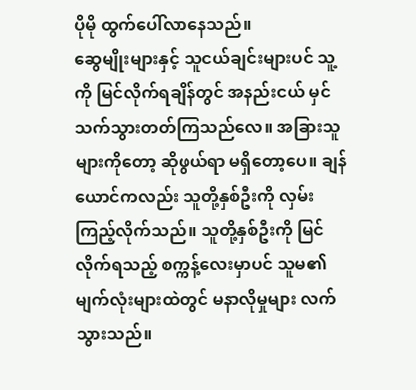ပိုမို ထွက်ပေါ်လာနေသည်။
ဆွေမျိုးများနှင့် သူငယ်ချင်းများပင် သူ့ကို မြင်လိုက်ရချိန်တွင် အနည်းငယ် မှင်သက်သွားတတ်ကြသည်လေ။ အခြားသူများကိုတော့ ဆိုဖွယ်ရာ မရှိတော့ပေ။ ချန်ယောင်ကလည်း သူတို့နှစ်ဦးကို လှမ်းကြည့်လိုက်သည်။ သူတို့နှစ်ဦးကို မြင်လိုက်ရသည့် စက္ကန့်လေးမှာပင် သူမ၏ မျက်လုံးများထဲတွင် မနာလိုမှုများ လက်သွားသည်။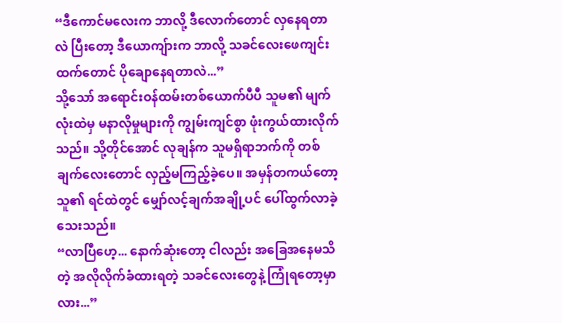“ဒီကောင်မလေးက ဘာလို့ ဒီလောက်တောင် လှနေရတာလဲ ပြီးတော့ ဒီယောကျ်ားက ဘာလို့ သခင်လေးဖေကျင်းထက်တောင် ပိုချောနေရတာလဲ...”
သို့သော် အရောင်းဝန်ထမ်းတစ်ယောက်ပီပီ သူမ၏ မျက်လုံးထဲမှ မနာလိုမှုများကို ကျွမ်းကျင်စွာ ဖုံးကွယ်ထားလိုက်သည်။ သို့တိုင်အောင် လုချန်က သူမရှိရာဘက်ကို တစ်ချက်လေးတောင် လှည့်မကြည့်ခဲ့ပေ။ အမှန်တကယ်တော့ သူ၏ ရင်ထဲတွင် မျှော်လင့်ချက်အချို့ပင် ပေါ်ထွက်လာခဲ့သေးသည်။
“လာပြီဟေ့... နောက်ဆုံးတော့ ငါလည်း အခြေအနေမသိတဲ့ အလိုလိုက်ခံထားရတဲ့ သခင်လေးတွေနဲ့ ကြုံရတော့မှာလား...”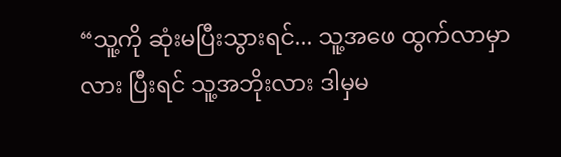“သူ့ကို ဆုံးမပြီးသွားရင်... သူ့အဖေ ထွက်လာမှာလား ပြီးရင် သူ့အဘိုးလား ဒါမှမ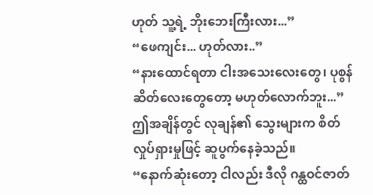ဟုတ် သူ့ရဲ့ ဘိုးဘေးကြီးလား...”
“ဖေကျင်း... ဟုတ်လား..”
“နားထောင်ရတာ ငါးအသေးလေးတွေ၊ ပုစွန်ဆိတ်လေးတွေတော့ မဟုတ်လောက်ဘူး...”
ဤအချိန်တွင် လုချန်၏ သွေးများက စိတ်လှုပ်ရှားမှုဖြင့် ဆူပွက်နေခဲ့သည်။
“နောက်ဆုံးတော့ ငါလည်း ဒီလို ဂန္ထဝင်ဇာတ်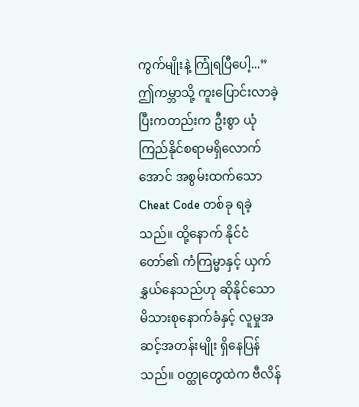ကွက်မျိုးနဲ့ ကြုံရပြီပေါ့...” ဤကမ္ဘာသို့ ကူးပြောင်းလာခဲ့ပြီးကတည်းက ဦးစွာ ယုံကြည်နိုင်စရာမရှိလောက်အောင် အစွမ်းထက်သော Cheat Code တစ်ခု ရခဲ့သည်။ ထို့နောက် နိုင်ငံတော်၏ ကံကြမ္မာနှင့် ယှက်နွှယ်နေသည်ဟု ဆိုနိုင်သော မိသားစုနောက်ခံနှင့် လူမှုအဆင့်အတန်းမျိုး ရှိနေပြန်သည်။ ဝတ္ထုတွေထဲက ဗီလိန်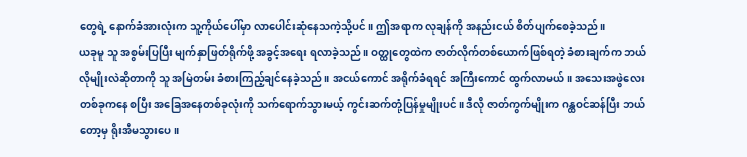တွေရဲ့ နောက်ခံအားလုံးက သူ့ကိုယ်ပေါ်မှာ လာပေါင်းဆုံနေသကဲ့သို့ပင်။ ဤအရာက လုချန်ကို အနည်းငယ် စိတ်ပျက်စေခဲ့သည်။
ယခုမူ သူ အစွမ်းပြပြီး မျက်နှာဖြတ်ရိုက်ဖို့ အခွင့်အရေး ရလာခဲ့သည်။ ဝတ္ထုတွေထဲက ဇာတ်လိုက်တစ်ယောက်ဖြစ်ရတဲ့ ခံစားချက်က ဘယ်လိုမျိုးလဲဆိုတာကို သူ အမြဲတမ်း ခံစားကြည့်ချင်နေခဲ့သည်။ အငယ်ကောင် အရိုက်ခံရရင် အကြီးကောင် ထွက်လာမယ်။ အသေးအဖွဲလေးတစ်ခုကနေ စပြီး အခြေအနေတစ်ခုလုံးကို သက်ရောက်သွားမယ့် ကွင်းဆက်တုံ့ပြန်မှုမျိုးပင်။ ဒီလို ဇာတ်ကွက်မျိုးက ဂန္ထဝင်ဆန်ပြီး ဘယ်တော့မှ ရိုးအီမသွားပေ။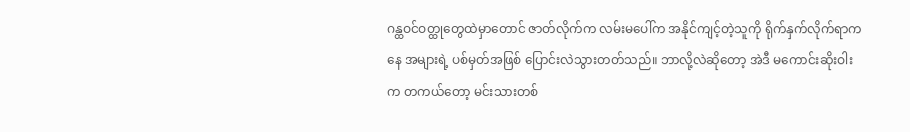ဂန္ထဝင်ဝတ္ထုတွေထဲမှာတောင် ဇာတ်လိုက်က လမ်းမပေါ်က အနိုင်ကျင့်တဲ့သူကို ရိုက်နှက်လိုက်ရာကနေ အများရဲ့ ပစ်မှတ်အဖြစ် ပြောင်းလဲသွားတတ်သည်။ ဘာလို့လဲဆိုတော့ အဲဒီ မကောင်းဆိုးဝါးက တကယ်တော့ မင်းသားတစ်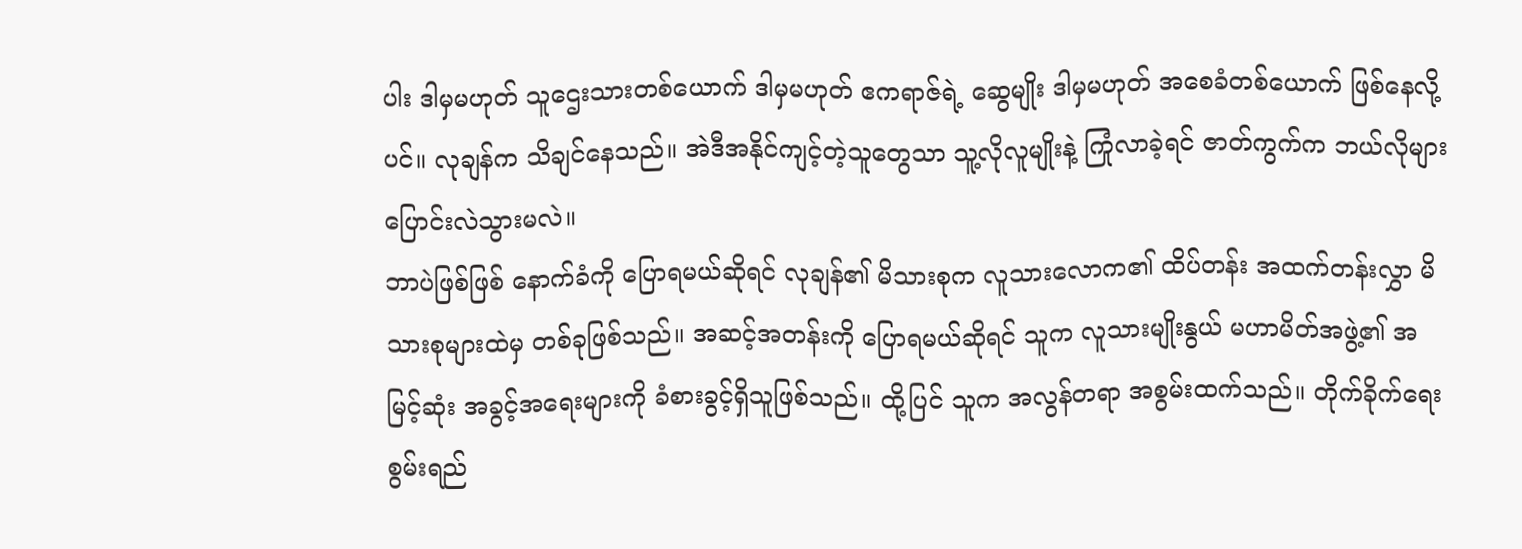ပါး ဒါမှမဟုတ် သူဌေးသားတစ်ယောက် ဒါမှမဟုတ် ဧကရာဇ်ရဲ့ ဆွေမျိုး ဒါမှမဟုတ် အစေခံတစ်ယောက် ဖြစ်နေလို့ပင်။ လုချန်က သိချင်နေသည်။ အဲဒီအနိုင်ကျင့်တဲ့သူတွေသာ သူ့လိုလူမျိုးနဲ့ ကြုံလာခဲ့ရင် ဇာတ်ကွက်က ဘယ်လိုများ ပြောင်းလဲသွားမလဲ။
ဘာပဲဖြစ်ဖြစ် နောက်ခံကို ပြောရမယ်ဆိုရင် လုချန်၏ မိသားစုက လူသားလောက၏ ထိပ်တန်း အထက်တန်းလွှာ မိသားစုများထဲမှ တစ်ခုဖြစ်သည်။ အဆင့်အတန်းကို ပြောရမယ်ဆိုရင် သူက လူသားမျိုးနွယ် မဟာမိတ်အဖွဲ့၏ အမြင့်ဆုံး အခွင့်အရေးများကို ခံစားခွင့်ရှိသူဖြစ်သည်။ ထို့ပြင် သူက အလွန်တရာ အစွမ်းထက်သည်။ တိုက်ခိုက်ရေးစွမ်းရည်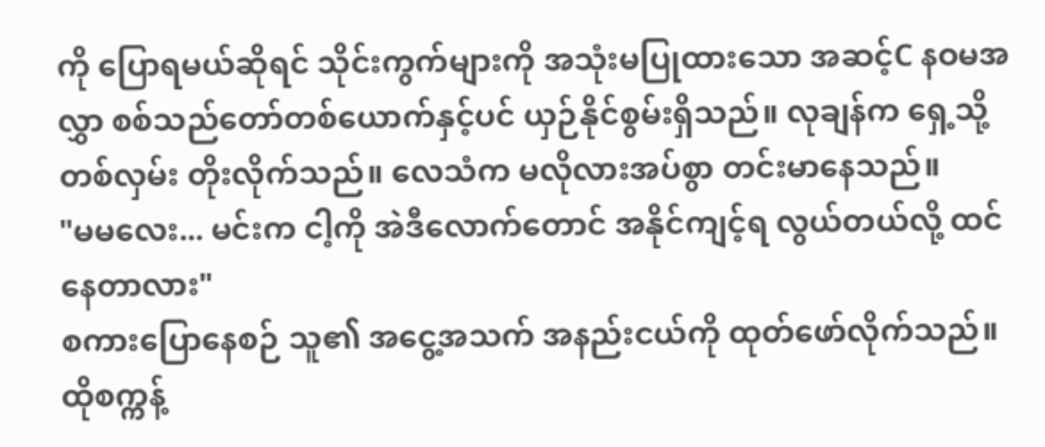ကို ပြောရမယ်ဆိုရင် သိုင်းကွက်များကို အသုံးမပြုထားသော အဆင့်C နဝမအလွှာ စစ်သည်တော်တစ်ယောက်နှင့်ပင် ယှဉ်နိုင်စွမ်းရှိသည်။ လုချန်က ရှေ့သို့ တစ်လှမ်း တိုးလိုက်သည်။ လေသံက မလိုလားအပ်စွာ တင်းမာနေသည်။
"မမလေး... မင်းက ငါ့ကို အဲဒီလောက်တောင် အနိုင်ကျင့်ရ လွယ်တယ်လို့ ထင်နေတာလား"
စကားပြောနေစဉ် သူ၏ အငွေ့အသက် အနည်းငယ်ကို ထုတ်ဖော်လိုက်သည်။ ထိုစက္ကန့်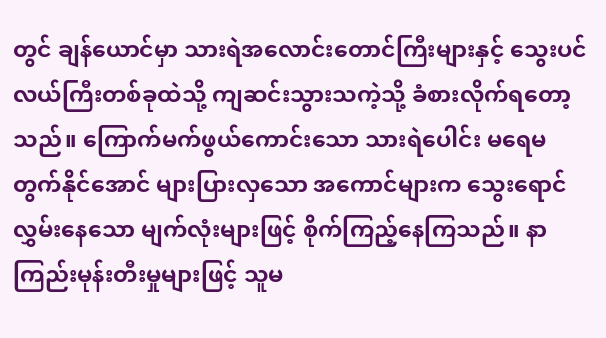တွင် ချန်ယောင်မှာ သားရဲအလောင်းတောင်ကြီးများနှင့် သွေးပင်လယ်ကြီးတစ်ခုထဲသို့ ကျဆင်းသွားသကဲ့သို့ ခံစားလိုက်ရတော့သည်။ ကြောက်မက်ဖွယ်ကောင်းသော သားရဲပေါင်း မရေမတွက်နိုင်အောင် များပြားလှသော အကောင်များက သွေးရောင်လွှမ်းနေသော မျက်လုံးများဖြင့် စိုက်ကြည့်နေကြသည်။ နာကြည်းမုန်းတီးမှုများဖြင့် သူမ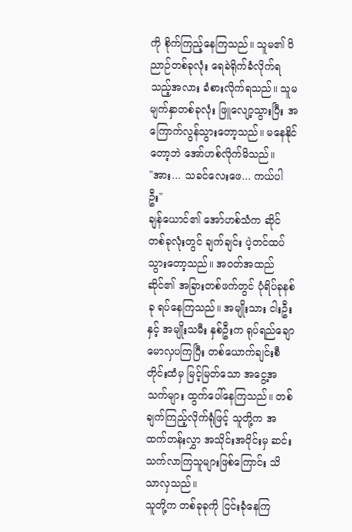ကို စိုက်ကြည့်နေကြသည်။ သူမ၏ ဝိညာဉ်တစ်ခုလုံး ရေခဲရိုက်ခံလိုက်ရသည့်အလား ခံစားလိုက်ရသည်။ သူမ မျက်နှာတစ်ခုလုံး ဖြူလျော့သွားပြီး အကြောက်လွန်သွားတော့သည်။ မနေနိုင်တော့ဘဲ အော်ဟစ်လိုက်မိသည်။
"အား... သခင်လေးဖေ... ကယ်ပါဦး"
ချန်ယောင်၏ အော်ဟစ်သံက ဆိုင်တစ်ခုလုံးတွင် ချက်ချင်း ပဲ့တင်ထပ်သွားတော့သည်။ အဝတ်အထည်ဆိုင်၏ အခြားတစ်ဖက်တွင် ပုံရိပ်ခုနစ်ခု ရပ်နေကြသည်။ အမျိုးသား ငါးဦးနှင့် အမျိုးသမီး နှစ်ဦးက ရုပ်ရည်ချောမောလှပကြပြီး တစ်ယောက်ချင်းစီတိုင်းထံမှ မြင့်မြတ်သော အငွေ့အသက်များ ထွက်ပေါ်နေကြသည်။ တစ်ချက်ကြည့်လိုက်ရုံဖြင့် သူတို့က အထက်တန်းလွှာ အသိုင်းအဝိုင်းမှ ဆင်းသက်လာကြသူများဖြစ်ကြောင်း သိသာလှသည်။
သူတို့က တစ်ခုခုကို ငြင်းခုံနေကြ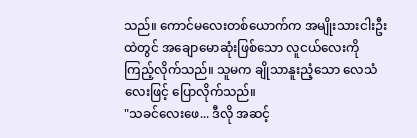သည်။ ကောင်မလေးတစ်ယောက်က အမျိုးသားငါးဦးထဲတွင် အချောမောဆုံးဖြစ်သော လူငယ်လေးကို ကြည့်လိုက်သည်။ သူမက ချိုသာနူးညံ့သော လေသံလေးဖြင့် ပြောလိုက်သည်။
"သခင်လေးဖေ... ဒီလို အဆင့်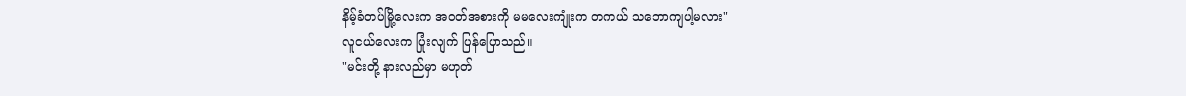နိမ့်ခံတပ်မြို့လေးက အဝတ်အစားကို မမလေးကျုံးက တကယ် သဘောကျပါ့မလား"
လူငယ်လေးက ပြုံးလျက် ပြန်ပြောသည်။
"မင်းတို့ နားလည်မှာ မဟုတ်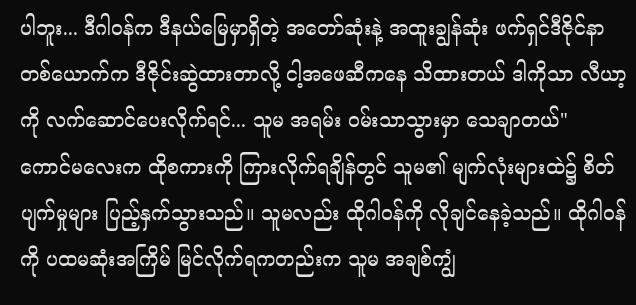ပါဘူး... ဒီဂါဝန်က ဒီနယ်မြေမှာရှိတဲ့ အတော်ဆုံးနဲ့ အထူးချွန်ဆုံး ဖက်ရှင်ဒီဇိုင်နာတစ်ယောက်က ဒီဇိုင်းဆွဲထားတာလို့ ငါ့အဖေဆီကနေ သိထားတယ် ဒါကိုသာ လီယာ့ကို လက်ဆောင်ပေးလိုက်ရင်... သူမ အရမ်း ဝမ်းသာသွားမှာ သေချာတယ်"
ကောင်မလေးက ထိုစကားကို ကြားလိုက်ရချိန်တွင် သူမ၏ မျက်လုံးများထဲ၌ စိတ်ပျက်မှုများ ပြည့်နှက်သွားသည်။ သူမလည်း ထိုဂါဝန်ကို လိုချင်နေခဲ့သည်။ ထိုဂါဝန်ကို ပထမဆုံးအကြိမ် မြင်လိုက်ရကတည်းက သူမ အချစ်ကျွံ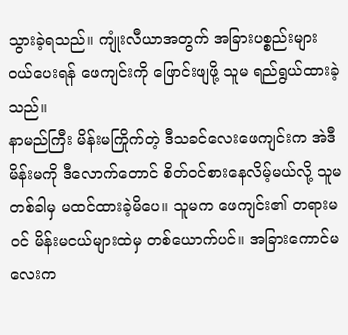သွားခဲ့ရသည်။ ကျုံးလီယာအတွက် အခြားပစ္စည်းများ ဝယ်ပေးရန် ဖေကျင်းကို ဖြောင်းဖျဖို့ သူမ ရည်ရွယ်ထားခဲ့သည်။
နာမည်ကြီး မိန်းမကြိုက်တဲ့ ဒီသခင်လေးဖေကျင်းက အဲဒီမိန်းမကို ဒီလောက်တောင် စိတ်ဝင်စားနေလိမ့်မယ်လို့ သူမ တစ်ခါမှ မထင်ထားခဲ့မိပေ။ သူမက ဖေကျင်း၏ တရားမဝင် မိန်းမငယ်များထဲမှ တစ်ယောက်ပင်။ အခြားကောင်မလေးက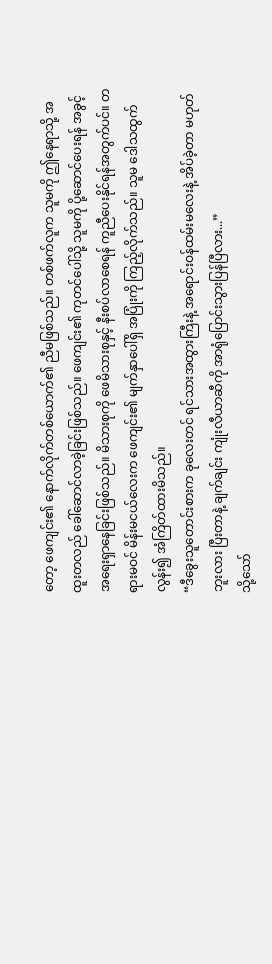တော့ ဖေကျင်း၏ နောက်လိုက်တစ်ယောက်၏ ညီမဖြစ်သည်။ တစ်ဖက်လူက သူမကို ဤနေရာသို့ အထူးတလည် ခေါ်ဆောင်လာခဲ့ခြင်းဖြစ်သည်။ ဖေကျင်း၏ ကုတင်ပေါ်သို့ သူမကို ပို့ဆောင်ပေးရန် အခွင့်အရေးရှာနေခြင်းဖြစ်သည်။ မိသားစုကို ဖေမိသားစုနှင့် နီးစပ်လာစေရန် ကူညီပေးနိုင်ရန်အတွက်ပင်။ တရားမဝင် မိန်းမငယ်လေးက ဖေကျင်း၏ မျက်နှာပေါ်ရှိ အပြုံးကို ကြည့်လိုက်သည်။ သူမ ဒေါသထွက်လွန်း၍ အံကြိတ်ထားမိသည်။
“ဒီခွေးသူတောင်းစားက ခုလေးတင် ရင်သားအထွားကြီးနဲ့ အရောင်းဝန်ထမ်းမလေးနဲ့ အိပ်ခဲ့တာ မဟုတ်ဘူးလား ပြီးတာနဲ့ ချက်ချင်း ကျုံးလီယာဆီကို အာရုံပြောင်းသွားပြန်ပြီလား...”
သို့သော်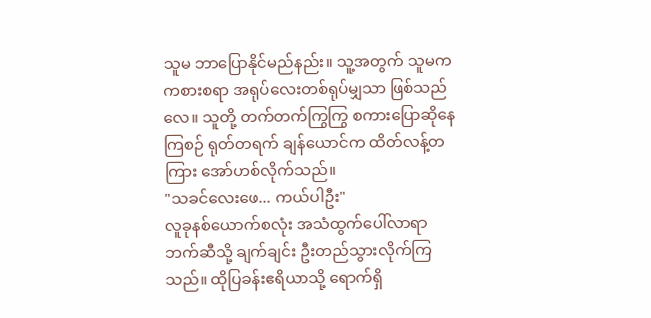သူမ ဘာပြောနိုင်မည်နည်း။ သူ့အတွက် သူမက ကစားစရာ အရုပ်လေးတစ်ရုပ်မျှသာ ဖြစ်သည်လေ။ သူတို့ တက်တက်ကြွကြွ စကားပြောဆိုနေကြစဉ် ရုတ်တရက် ချန်ယောင်က ထိတ်လန့်တကြား အော်ဟစ်လိုက်သည်။
"သခင်လေးဖေ... ကယ်ပါဦး"
လူခုနစ်ယောက်စလုံး အသံထွက်ပေါ်လာရာဘက်ဆီသို့ ချက်ချင်း ဦးတည်သွားလိုက်ကြသည်။ ထိုပြခန်းဧရိယာသို့ ရောက်ရှိ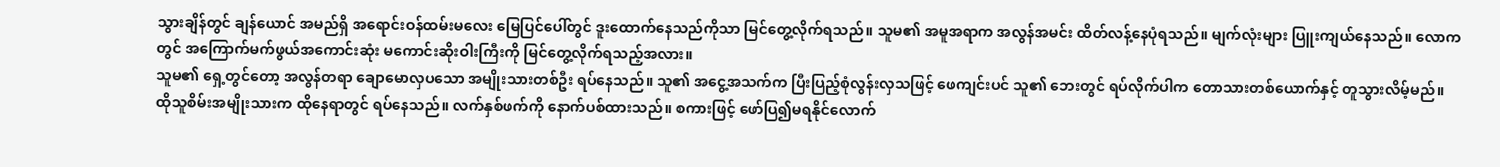သွားချိန်တွင် ချန်ယောင် အမည်ရှိ အရောင်းဝန်ထမ်းမလေး မြေပြင်ပေါ်တွင် ဒူးထောက်နေသည်ကိုသာ မြင်တွေ့လိုက်ရသည်။ သူမ၏ အမူအရာက အလွန်အမင်း ထိတ်လန့်နေပုံရသည်။ မျက်လုံးများ ပြူးကျယ်နေသည်။ လောကတွင် အကြောက်မက်ဖွယ်အကောင်းဆုံး မကောင်းဆိုးဝါးကြီးကို မြင်တွေ့လိုက်ရသည့်အလား။
သူမ၏ ရှေ့တွင်တော့ အလွန်တရာ ချောမောလှပသော အမျိုးသားတစ်ဦး ရပ်နေသည်။ သူ၏ အငွေ့အသက်က ပြီးပြည့်စုံလွန်းလှသဖြင့် ဖေကျင်းပင် သူ၏ ဘေးတွင် ရပ်လိုက်ပါက တောသားတစ်ယောက်နှင့် တူသွားလိမ့်မည်။ ထိုသူစိမ်းအမျိုးသားက ထိုနေရာတွင် ရပ်နေသည်။ လက်နှစ်ဖက်ကို နောက်ပစ်ထားသည်။ စကားဖြင့် ဖော်ပြ၍မရနိုင်လောက်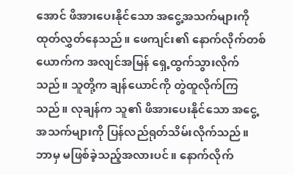အောင် ဖိအားပေးနိုင်သော အငွေ့အသက်များကို ထုတ်လွှတ်နေသည်။ ဖေကျင်း၏ နောက်လိုက်တစ်ယောက်က အလျင်အမြန် ရှေ့ထွက်သွားလိုက်သည်။ သူတို့က ချန်ယောင်ကို တွဲထူလိုက်ကြသည်။ လုချန်က သူ၏ ဖိအားပေးနိုင်သော အငွေ့အသက်များကို ပြန်လည်ရုတ်သိမ်းလိုက်သည်။ ဘာမှ မဖြစ်ခဲ့သည့်အလားပင်။ နောက်လိုက်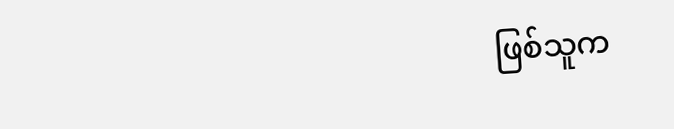ဖြစ်သူက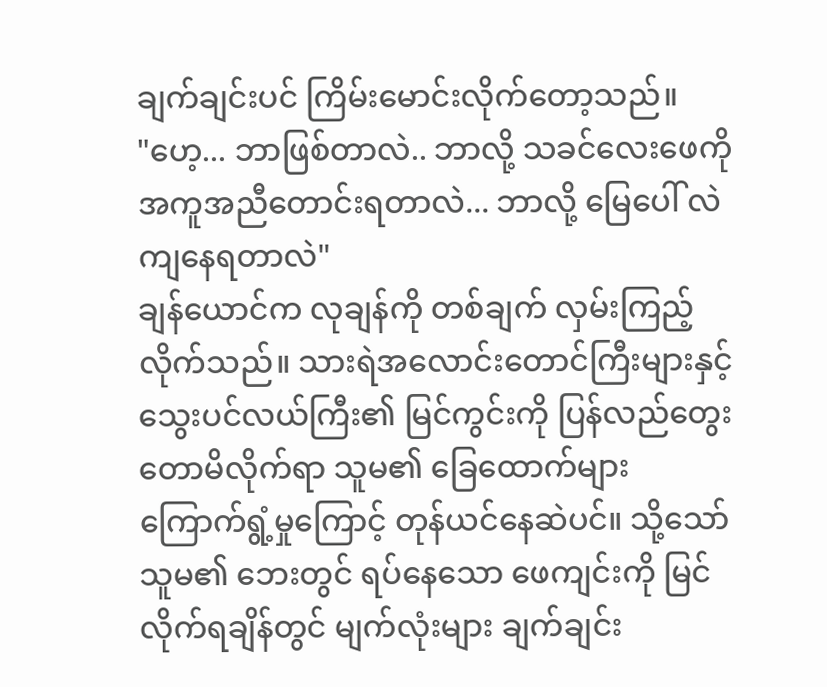ချက်ချင်းပင် ကြိမ်းမောင်းလိုက်တော့သည်။
"ဟေ့... ဘာဖြစ်တာလဲ.. ဘာလို့ သခင်လေးဖေကို အကူအညီတောင်းရတာလဲ... ဘာလို့ မြေပေါ် လဲကျနေရတာလဲ"
ချန်ယောင်က လုချန်ကို တစ်ချက် လှမ်းကြည့်လိုက်သည်။ သားရဲအလောင်းတောင်ကြီးများနှင့် သွေးပင်လယ်ကြီး၏ မြင်ကွင်းကို ပြန်လည်တွေးတောမိလိုက်ရာ သူမ၏ ခြေထောက်များ ကြောက်ရွံ့မှုကြောင့် တုန်ယင်နေဆဲပင်။ သို့သော် သူမ၏ ဘေးတွင် ရပ်နေသော ဖေကျင်းကို မြင်လိုက်ရချိန်တွင် မျက်လုံးများ ချက်ချင်း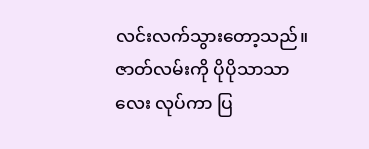လင်းလက်သွားတော့သည်။ ဇာတ်လမ်းကို ပိုပိုသာသာလေး လုပ်ကာ ပြ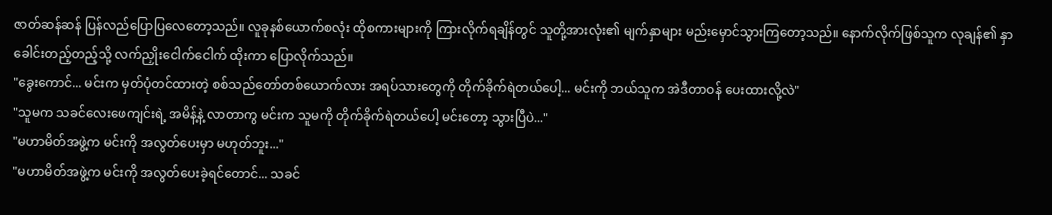ဇာတ်ဆန်ဆန် ပြန်လည်ပြောပြလေတော့သည်။ လူခုနစ်ယောက်စလုံး ထိုစကားများကို ကြားလိုက်ရချိန်တွင် သူတို့အားလုံး၏ မျက်နှာများ မည်းမှောင်သွားကြတော့သည်။ နောက်လိုက်ဖြစ်သူက လုချန်၏ နှာခေါင်းတည့်တည့်သို့ လက်ညှိုးငေါက်ငေါက် ထိုးကာ ပြောလိုက်သည်။
"ခွေးကောင်... မင်းက မှတ်ပုံတင်ထားတဲ့ စစ်သည်တော်တစ်ယောက်လား အရပ်သားတွေကို တိုက်ခိုက်ရဲတယ်ပေါ့... မင်းကို ဘယ်သူက အဲဒီတာဝန် ပေးထားလို့လဲ"
"သူမက သခင်လေးဖေကျင်းရဲ့ အမိန့်နဲ့ လာတာကွ မင်းက သူမကို တိုက်ခိုက်ရဲတယ်ပေါ့ မင်းတော့ သွားပြီပဲ..."
"မဟာမိတ်အဖွဲ့က မင်းကို အလွတ်ပေးမှာ မဟုတ်ဘူး..."
"မဟာမိတ်အဖွဲ့က မင်းကို အလွတ်ပေးခဲ့ရင်တောင်... သခင်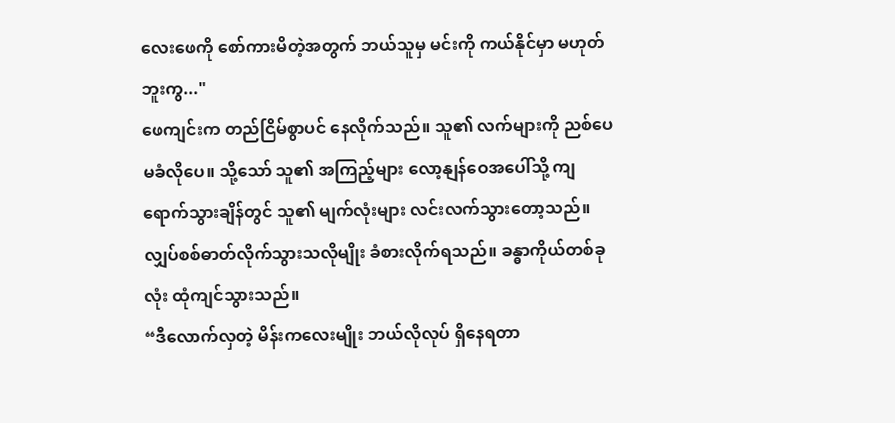လေးဖေကို စော်ကားမိတဲ့အတွက် ဘယ်သူမှ မင်းကို ကယ်နိုင်မှာ မဟုတ်ဘူးကွ..."
ဖေကျင်းက တည်ငြိမ်စွာပင် နေလိုက်သည်။ သူ၏ လက်များကို ညစ်ပေမခံလိုပေ။ သို့သော် သူ၏ အကြည့်များ လော့နျန်ဝေအပေါ်သို့ ကျရောက်သွားချိန်တွင် သူ၏ မျက်လုံးများ လင်းလက်သွားတော့သည်။ လျှပ်စစ်ဓာတ်လိုက်သွားသလိုမျိုး ခံစားလိုက်ရသည်။ ခန္ဓာကိုယ်တစ်ခုလုံး ထုံကျင်သွားသည်။
“ဒီလောက်လှတဲ့ မိန်းကလေးမျိုး ဘယ်လိုလုပ် ရှိနေရတာ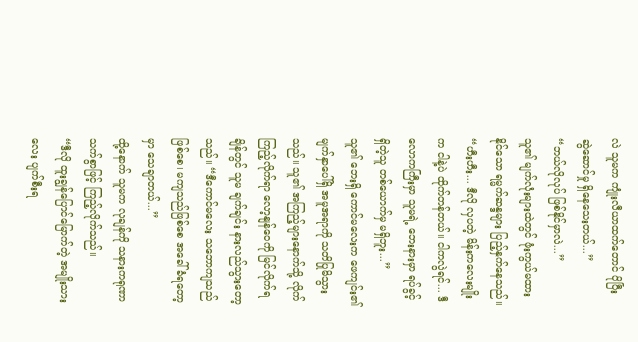လဲ သူမက ကျုံးလီယာထက်တောင် ပိုပြီး ဆွဲဆောင်မှု ရှိနေသေးတယ်...”
“ဘယ်လိုလုပ် ဖြစ်နိုင်မှာလဲ...”
သူ၏ မျက်လုံးများထဲတွင် ဖုံးကွယ်မထားနိုင်သော ရမ္မက်ဆန္ဒများ ပြည့်နှက်နေသည်။
“ဟီးဟီး... ဒီလို လှပတဲ့ မိန်းကလေးမျိုးက ငါနဲ့ပဲ ထိုက်တန်တယ်။ ငါကလွဲရင်... ဒီလောကကြီးမှာ သူမရဲ့ ဘေးနားမှာ ရပ်ခွင့်ရှိတဲ့သူ တစ်ယောက်မှ မရှိဘူး...”
သူ၏ ဘေးရှိ ကောင်မလေးက ဖေကျင်း၏ မျက်နှာပေါ်ရှိ အမူအရာကို သတိပြုမိသွားသည်။ သူ၏ အကြည့်များနောက်သို့ လိုက်ကြည့်လိုက်ရာ လော့နျန်ဝေကို မြင်လိုက်ရချိန်တွင် သူမ ချက်ချင်း နားလည်သွားတော့သည်။ “ဒီကောင်မလေး သဘောကျသည်ဖြစ်စေ၊ မကျသည်ဖြစ်စေ အခေါ်ခံရတော့မှာ သေချာတယ်...”
ထို့နောက် သူမက လုချန်ကို သနားကရုဏာသက်စွာဖြင့် ကြည့်လိုက်သည်။
“ဒီလို ထူးချွန်ပြောင်မြောက်တဲ့ အမျိုးသားလေး ပျက်စီးရ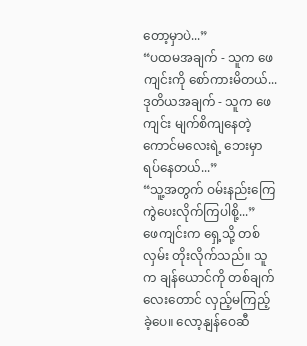တော့မှာပဲ...”
“ပထမအချက် - သူက ဖေကျင်းကို စော်ကားမိတယ်... ဒုတိယအချက် - သူက ဖေကျင်း မျက်စိကျနေတဲ့ ကောင်မလေးရဲ့ ဘေးမှာ ရပ်နေတယ်...”
“သူ့အတွက် ဝမ်းနည်းကြေကွဲပေးလိုက်ကြပါစို့...”
ဖေကျင်းက ရှေ့သို့ တစ်လှမ်း တိုးလိုက်သည်။ သူက ချန်ယောင်ကို တစ်ချက်လေးတောင် လှည့်မကြည့်ခဲ့ပေ။ လော့နျန်ဝေဆီ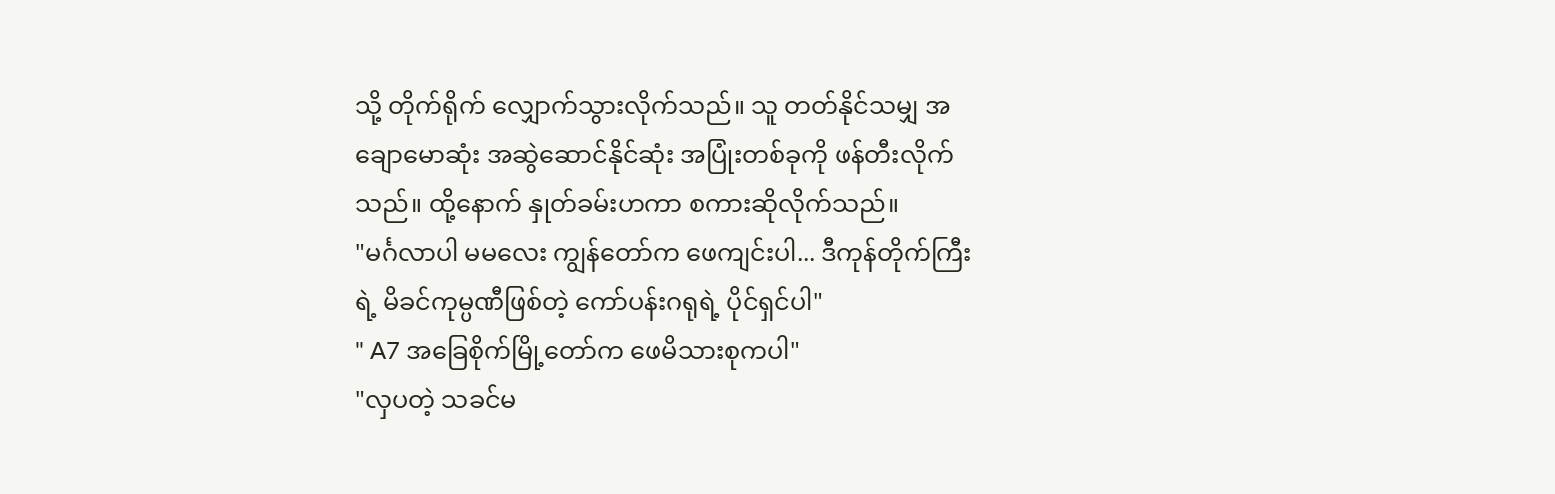သို့ တိုက်ရိုက် လျှောက်သွားလိုက်သည်။ သူ တတ်နိုင်သမျှ အချောမောဆုံး အဆွဲဆောင်နိုင်ဆုံး အပြုံးတစ်ခုကို ဖန်တီးလိုက်သည်။ ထို့နောက် နှုတ်ခမ်းဟကာ စကားဆိုလိုက်သည်။
"မင်္ဂလာပါ မမလေး ကျွန်တော်က ဖေကျင်းပါ... ဒီကုန်တိုက်ကြီးရဲ့ မိခင်ကုမ္ပဏီဖြစ်တဲ့ ကော်ပန်းဂရုရဲ့ ပိုင်ရှင်ပါ"
" A7 အခြေစိုက်မြို့တော်က ဖေမိသားစုကပါ"
"လှပတဲ့ သခင်မ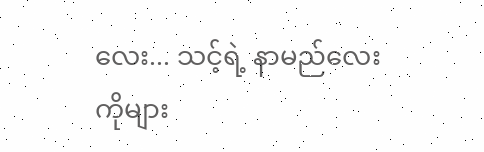လေး... သင့်ရဲ့ နာမည်လေးကိုများ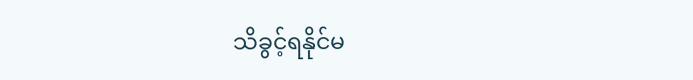သိခွင့်ရနိုင်မ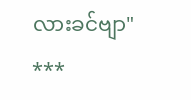လားခင်ဗျာ"
***